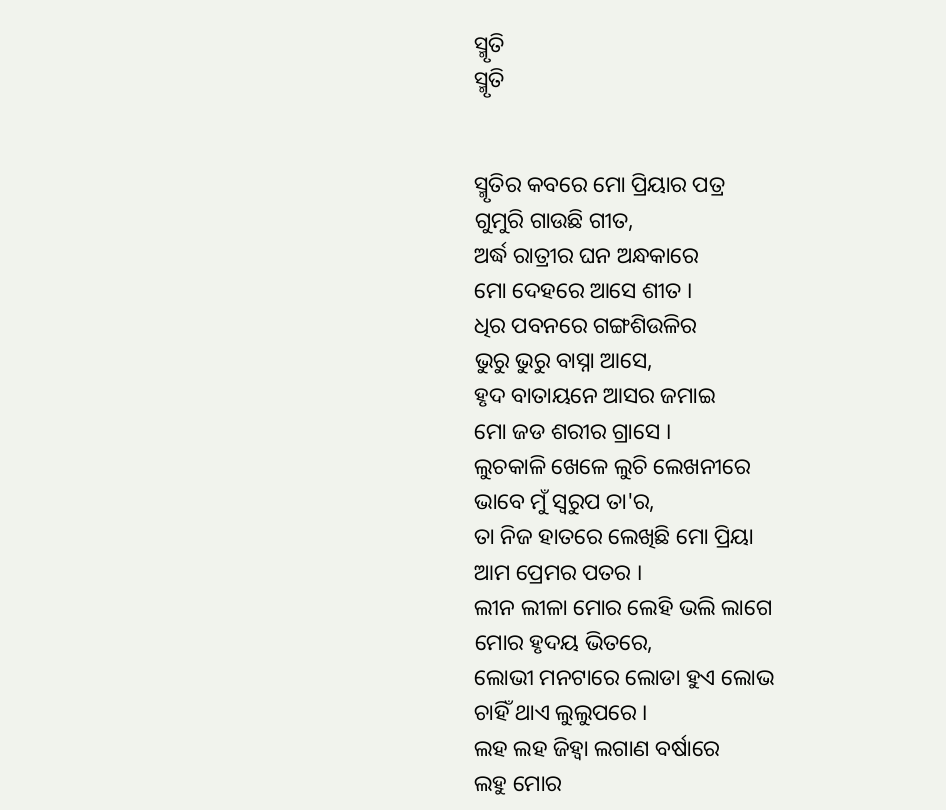ସ୍ମୃତି
ସ୍ମୃତି


ସ୍ମୃତିର କବରେ ମୋ ପ୍ରିୟାର ପତ୍ର
ଗୁମୁରି ଗାଉଛି ଗୀତ,
ଅର୍ଦ୍ଧ ରାତ୍ରୀର ଘନ ଅନ୍ଧକାରେ
ମୋ ଦେହରେ ଆସେ ଶୀତ ।
ଧିର ପବନରେ ଗଙ୍ଗଶିଉଳିର
ଭୁରୁ ଭୁରୁ ବାସ୍ନା ଆସେ,
ହୃଦ ବାତାୟନେ ଆସର ଜମାଇ
ମୋ ଜଡ ଶରୀର ଗ୍ରାସେ ।
ଲୁଚକାଳି ଖେଳେ ଲୁଚି ଲେଖନୀରେ
ଭାବେ ମୁଁ ସ୍ଵରୁପ ତା'ର,
ତା ନିଜ ହାତରେ ଲେଖିଛି ମୋ ପ୍ରିୟା
ଆମ ପ୍ରେମର ପତର ।
ଲୀନ ଲୀଳା ମୋର ଲେହି ଭଲି ଲାଗେ
ମୋର ହୃଦୟ ଭିତରେ,
ଲୋଭୀ ମନଟାରେ ଲୋଡା ହୁଏ ଲୋଭ
ଚାହିଁ ଥାଏ ଲୁଲୁପରେ ।
ଲହ ଲହ ଜିହ୍ୱା ଲଗାଣ ବର୍ଷାରେ
ଲହୁ ମୋର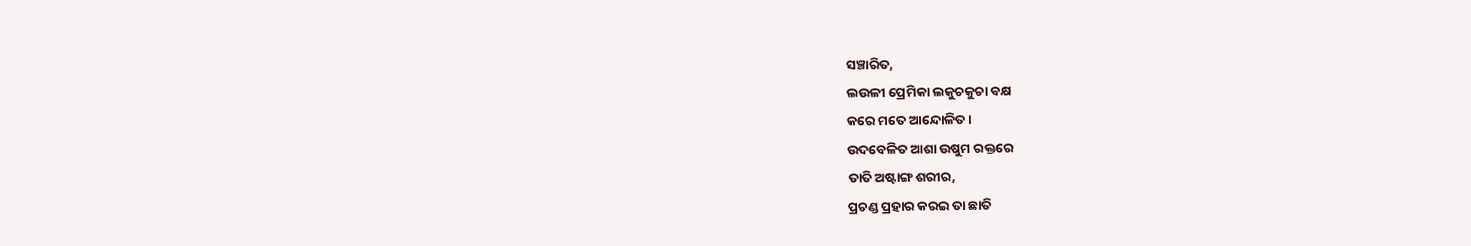ସଞ୍ଚାରିତ,
ଲଉଳୀ ପ୍ରେମିକା ଲକୁଚକୁଚା ବକ୍ଷ
କରେ ମତେ ଆନ୍ଦୋଳିତ ।
ଉଦବେଳିତ ଆଶା ଉଷୁମ ରକ୍ତରେ
ତାତି ଅଷ୍ଟାଙ୍ଗ ଶରୀର,
ପ୍ରଚଣ୍ଡ ପ୍ରହାର କରଇ ତା ଛାତି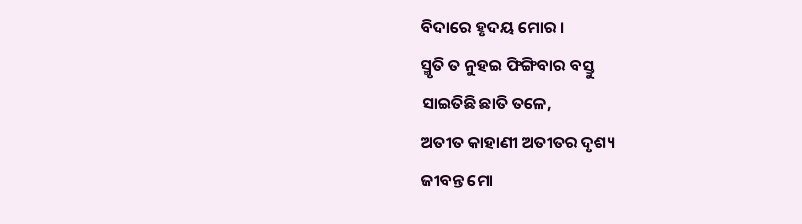ବିଦାରେ ହୃଦୟ ମୋର ।
ସ୍ମୃତି ତ ନୁହଇ ଫିଙ୍ଗିବାର ବସ୍ତୁ
ସାଇତିଛି ଛାତି ତଳେ,
ଅତୀତ କାହାଣୀ ଅତୀତର ଦୃଶ୍ୟ
ଜୀବନ୍ତ ମୋ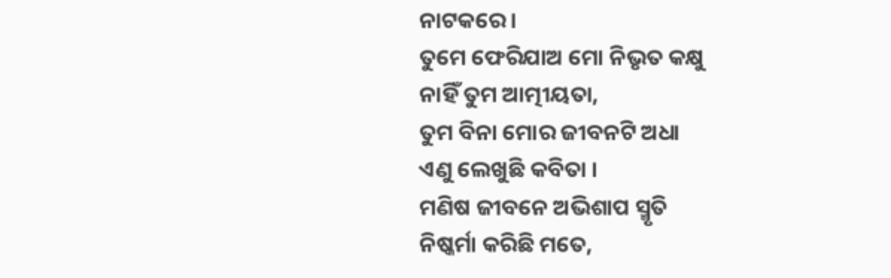ନାଟକରେ ।
ତୁମେ ଫେରିଯାଅ ମୋ ନିଭୃତ କକ୍ଷୁ
ନାହିଁ ତୁମ ଆତ୍ମୀୟତା,
ତୁମ ବିନା ମୋର ଜୀବନଟି ଅଧା
ଏଣୁ ଲେଖୁଛି କବିତା ।
ମଣିଷ ଜୀବନେ ଅଭିଶାପ ସ୍ମୃତି
ନିଷ୍କର୍ମା କରିଛି ମତେ,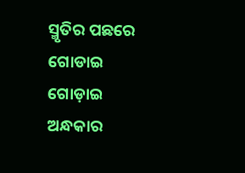ସ୍ମୃତିର ପଛରେ ଗୋଡାଇ ଗୋଡ଼ାଇ
ଅନ୍ଧକାର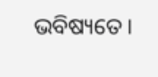ଭବିଷ୍ୟତେ ।